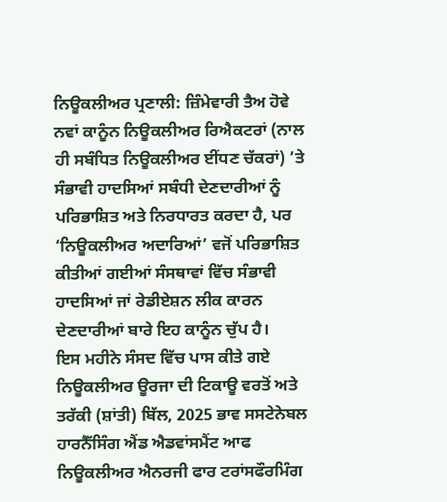ਨਿਊਕਲੀਅਰ ਪ੍ਰਣਾਲੀ: ਜ਼ਿੰਮੇਵਾਰੀ ਤੈਅ ਹੋਵੇ
ਨਵਾਂ ਕਾਨੂੰਨ ਨਿਊਕਲੀਅਰ ਰਿਐਕਟਰਾਂ (ਨਾਲ ਹੀ ਸਬੰਧਿਤ ਨਿਊਕਲੀਅਰ ਈਂਧਣ ਚੱਕਰਾਂ) ’ਤੇ ਸੰਭਾਵੀ ਹਾਦਸਿਆਂ ਸਬੰਧੀ ਦੇਣਦਾਰੀਆਂ ਨੂੰ ਪਰਿਭਾਸ਼ਿਤ ਅਤੇ ਨਿਰਧਾਰਤ ਕਰਦਾ ਹੈ, ਪਰ ‘ਨਿਊਕਲੀਅਰ ਅਦਾਰਿਆਂ’ ਵਜੋਂ ਪਰਿਭਾਸ਼ਿਤ ਕੀਤੀਆਂ ਗਈਆਂ ਸੰਸਥਾਵਾਂ ਵਿੱਚ ਸੰਭਾਵੀ ਹਾਦਸਿਆਂ ਜਾਂ ਰੇਡੀਏਸ਼ਨ ਲੀਕ ਕਾਰਨ ਦੇਣਦਾਰੀਆਂ ਬਾਰੇ ਇਹ ਕਾਨੂੰਨ ਚੁੱਪ ਹੈ।
ਇਸ ਮਹੀਨੇ ਸੰਸਦ ਵਿੱਚ ਪਾਸ ਕੀਤੇ ਗਏ ਨਿਊਕਲੀਅਰ ਊਰਜਾ ਦੀ ਟਿਕਾਊ ਵਰਤੋਂ ਅਤੇ ਤਰੱਕੀ (ਸ਼ਾਂਤੀ) ਬਿੱਲ, 2025 ਭਾਵ ਸਸਟੇਨੇਬਲ ਹਾਰਨੈੱਸਿੰਗ ਐਂਡ ਐਡਵਾਂਸਮੈਂਟ ਆਫ ਨਿਊਕਲੀਅਰ ਐਨਰਜੀ ਫਾਰ ਟਰਾਂਸਫੌਰਮਿੰਗ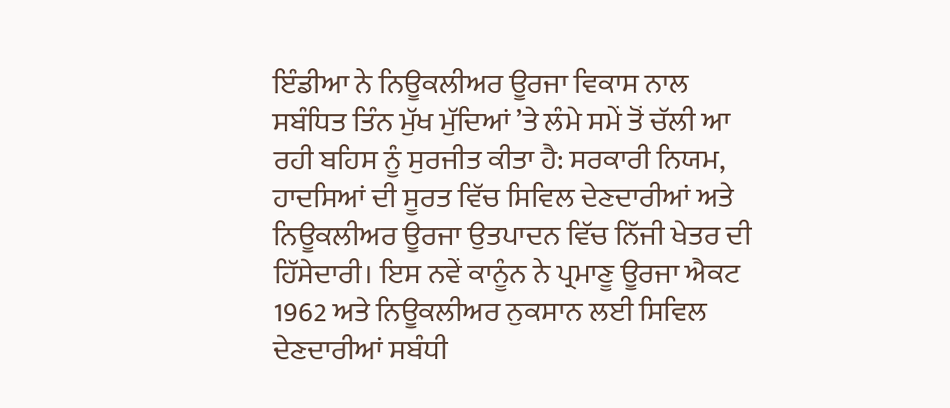ਇੰਡੀਆ ਨੇ ਨਿਊਕਲੀਅਰ ਊਰਜਾ ਵਿਕਾਸ ਨਾਲ ਸਬੰਧਿਤ ਤਿੰਨ ਮੁੱਖ ਮੁੱਦਿਆਂ ’ਤੇ ਲੰਮੇ ਸਮੇਂ ਤੋਂ ਚੱਲੀ ਆ ਰਹੀ ਬਹਿਸ ਨੂੰ ਸੁਰਜੀਤ ਕੀਤਾ ਹੈ: ਸਰਕਾਰੀ ਨਿਯਮ, ਹਾਦਸਿਆਂ ਦੀ ਸੂਰਤ ਵਿੱਚ ਸਿਵਿਲ ਦੇਣਦਾਰੀਆਂ ਅਤੇ ਨਿਊਕਲੀਅਰ ਊਰਜਾ ਉਤਪਾਦਨ ਵਿੱਚ ਨਿੱਜੀ ਖੇਤਰ ਦੀ ਹਿੱਸੇਦਾਰੀ। ਇਸ ਨਵੇਂ ਕਾਨੂੰਨ ਨੇ ਪ੍ਰਮਾਣੂ ਊਰਜਾ ਐਕਟ 1962 ਅਤੇ ਨਿਊਕਲੀਅਰ ਨੁਕਸਾਨ ਲਈ ਸਿਵਿਲ ਦੇਣਦਾਰੀਆਂ ਸਬੰਧੀ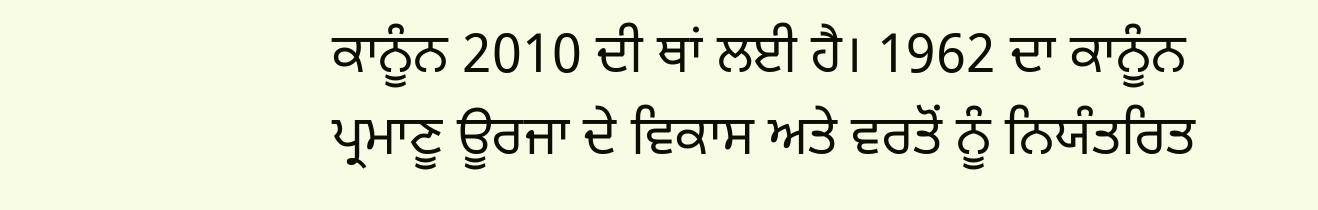ਕਾਨੂੰਨ 2010 ਦੀ ਥਾਂ ਲਈ ਹੈ। 1962 ਦਾ ਕਾਨੂੰਨ ਪ੍ਰਮਾਣੂ ਊਰਜਾ ਦੇ ਵਿਕਾਸ ਅਤੇ ਵਰਤੋਂ ਨੂੰ ਨਿਯੰਤਰਿਤ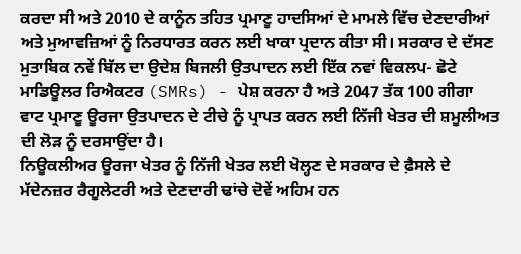ਕਰਦਾ ਸੀ ਅਤੇ 2010 ਦੇ ਕਾਨੂੰਨ ਤਹਿਤ ਪ੍ਰਮਾਣੂ ਹਾਦਸਿਆਂ ਦੇ ਮਾਮਲੇ ਵਿੱਚ ਦੇਣਦਾਰੀਆਂ ਅਤੇ ਮੁਆਵਜ਼ਿਆਂ ਨੂੰ ਨਿਰਧਾਰਤ ਕਰਨ ਲਈ ਖਾਕਾ ਪ੍ਰਦਾਨ ਕੀਤਾ ਸੀ। ਸਰਕਾਰ ਦੇ ਦੱਸਣ ਮੁਤਾਬਿਕ ਨਵੇਂ ਬਿੱਲ ਦਾ ਉਦੇਸ਼ ਬਿਜਲੀ ਉਤਪਾਦਨ ਲਈ ਇੱਕ ਨਵਾਂ ਵਿਕਲਪ- ਛੋਟੇ ਮਾਡਿਊਲਰ ਰਿਐਕਟਰ (SMRs) - ਪੇਸ਼ ਕਰਨਾ ਹੈ ਅਤੇ 2047 ਤੱਕ 100 ਗੀਗਾ ਵਾਟ ਪ੍ਰਮਾਣੂ ਊਰਜਾ ਉਤਪਾਦਨ ਦੇ ਟੀਚੇ ਨੂੰ ਪ੍ਰਾਪਤ ਕਰਨ ਲਈ ਨਿੱਜੀ ਖੇਤਰ ਦੀ ਸ਼ਮੂਲੀਅਤ ਦੀ ਲੋੜ ਨੂੰ ਦਰਸਾਉਂਦਾ ਹੈ।
ਨਿਊਕਲੀਅਰ ਊਰਜਾ ਖੇਤਰ ਨੂੰ ਨਿੱਜੀ ਖੇਤਰ ਲਈ ਖੋਲ੍ਹਣ ਦੇ ਸਰਕਾਰ ਦੇ ਫ਼ੈਸਲੇ ਦੇ ਮੱਦੇਨਜ਼ਰ ਰੈਗੂਲੇਟਰੀ ਅਤੇ ਦੇਣਦਾਰੀ ਢਾਂਚੇ ਦੋਵੇਂ ਅਹਿਮ ਹਨ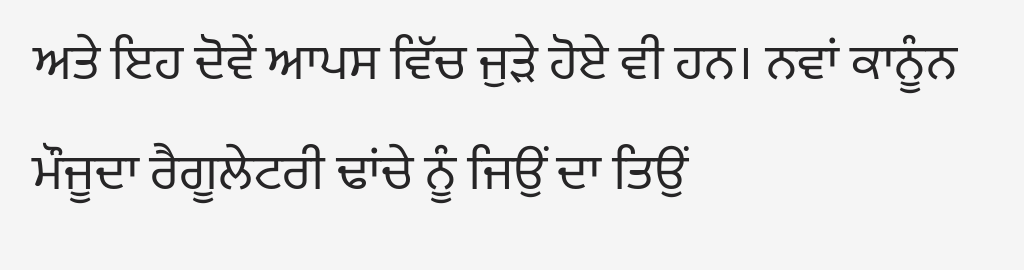ਅਤੇ ਇਹ ਦੋਵੇਂ ਆਪਸ ਵਿੱਚ ਜੁੜੇ ਹੋਏ ਵੀ ਹਨ। ਨਵਾਂ ਕਾਨੂੰਨ ਮੌਜੂਦਾ ਰੈਗੂਲੇਟਰੀ ਢਾਂਚੇ ਨੂੰ ਜਿਉਂ ਦਾ ਤਿਉਂ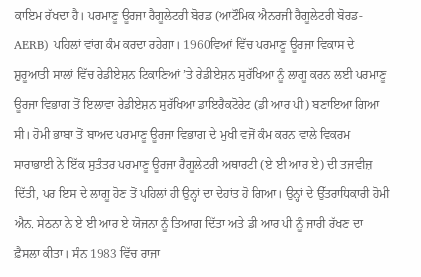ਕਾਇਮ ਰੱਖਦਾ ਹੈ। ਪਰਮਾਣੂ ਊਰਜਾ ਰੈਗੂਲੇਟਰੀ ਬੋਰਡ (ਆਟੌਮਿਕ ਐਨਰਜੀ ਰੈਗੂਲੇਟਰੀ ਬੋਰਡ- AERB) ਪਹਿਲਾਂ ਵਾਂਗ ਕੰਮ ਕਰਦਾ ਰਹੇਗਾ। 1960ਵਿਆਂ ਵਿੱਚ ਪਰਮਾਣੂ ਊਰਜਾ ਵਿਕਾਸ ਦੇ ਸ਼ੁਰੂਆਤੀ ਸਾਲਾਂ ਵਿੱਚ ਰੇਡੀਏਸ਼ਨ ਟਿਕਾਣਿਆਂ ’ਤੇ ਰੇਡੀਏਸ਼ਨ ਸੁਰੱਖਿਆ ਨੂੰ ਲਾਗੂ ਕਰਨ ਲਈ ਪਰਮਾਣੂ ਊਰਜਾ ਵਿਭਾਗ ਤੋਂ ਇਲਾਵਾ ਰੇਡੀਏਸ਼ਨ ਸੁਰੱਖਿਆ ਡਾਇਰੈਕਟੋਰੇਟ (ਡੀ ਆਰ ਪੀ) ਬਣਾਇਆ ਗਿਆ ਸੀ। ਹੋਮੀ ਭਾਬਾ ਤੋਂ ਬਾਅਦ ਪਰਮਾਣੂ ਊਰਜਾ ਵਿਭਾਗ ਦੇ ਮੁਖੀ ਵਜੋਂ ਕੰਮ ਕਰਨ ਵਾਲੇ ਵਿਕਰਮ ਸਾਰਾਭਾਈ ਨੇ ਇੱਕ ਸੁਤੰਤਰ ਪਰਮਾਣੂ ਊਰਜਾ ਰੈਗੂਲੇਟਰੀ ਅਥਾਰਟੀ (ਏ ਈ ਆਰ ਏ) ਦੀ ਤਜਵੀਜ਼ ਦਿੱਤੀ, ਪਰ ਇਸ ਦੇ ਲਾਗੂ ਹੋਣ ਤੋਂ ਪਹਿਲਾਂ ਹੀ ਉਨ੍ਹਾਂ ਦਾ ਦੇਹਾਂਤ ਹੋ ਗਿਆ। ਉਨ੍ਹਾਂ ਦੇ ਉੱਤਰਾਧਿਕਾਰੀ ਹੋਮੀ ਐਨ. ਸੇਠਨਾ ਨੇ ਏ ਈ ਆਰ ਏ ਯੋਜਨਾ ਨੂੰ ਤਿਆਗ ਦਿੱਤਾ ਅਤੇ ਡੀ ਆਰ ਪੀ ਨੂੰ ਜਾਰੀ ਰੱਖਣ ਦਾ ਫ਼ੈਸਲਾ ਕੀਤਾ। ਸੰਨ 1983 ਵਿੱਚ ਰਾਜਾ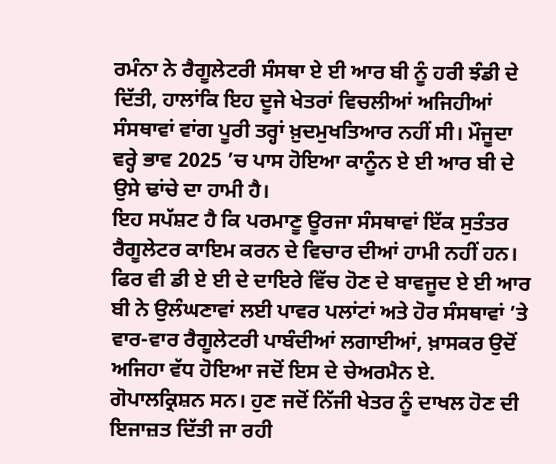ਰਮੰਨਾ ਨੇ ਰੈਗੂਲੇਟਰੀ ਸੰਸਥਾ ਏ ਈ ਆਰ ਬੀ ਨੂੰ ਹਰੀ ਝੰਡੀ ਦੇ ਦਿੱਤੀ, ਹਾਲਾਂਕਿ ਇਹ ਦੂਜੇ ਖੇਤਰਾਂ ਵਿਚਲੀਆਂ ਅਜਿਹੀਆਂ ਸੰਸਥਾਵਾਂ ਵਾਂਗ ਪੂਰੀ ਤਰ੍ਹਾਂ ਖ਼ੁਦਮੁਖਤਿਆਰ ਨਹੀਂ ਸੀ। ਮੌਜੂਦਾ ਵਰ੍ਹੇ ਭਾਵ 2025 ’ਚ ਪਾਸ ਹੋਇਆ ਕਾਨੂੰਨ ਏ ਈ ਆਰ ਬੀ ਦੇ ਉਸੇ ਢਾਂਚੇ ਦਾ ਹਾਮੀ ਹੈ।
ਇਹ ਸਪੱਸ਼ਟ ਹੈ ਕਿ ਪਰਮਾਣੂ ਊਰਜਾ ਸੰਸਥਾਵਾਂ ਇੱਕ ਸੁਤੰਤਰ ਰੈਗੂਲੇਟਰ ਕਾਇਮ ਕਰਨ ਦੇ ਵਿਚਾਰ ਦੀਆਂ ਹਾਮੀ ਨਹੀਂ ਹਨ। ਫਿਰ ਵੀ ਡੀ ਏ ਈ ਦੇ ਦਾਇਰੇ ਵਿੱਚ ਹੋਣ ਦੇ ਬਾਵਜੂਦ ਏ ਈ ਆਰ ਬੀ ਨੇ ਉਲੰਘਣਾਵਾਂ ਲਈ ਪਾਵਰ ਪਲਾਂਟਾਂ ਅਤੇ ਹੋਰ ਸੰਸਥਾਵਾਂ ’ਤੇ ਵਾਰ-ਵਾਰ ਰੈਗੂਲੇਟਰੀ ਪਾਬੰਦੀਆਂ ਲਗਾਈਆਂ, ਖ਼ਾਸਕਰ ਉਦੋਂ ਅਜਿਹਾ ਵੱਧ ਹੋਇਆ ਜਦੋਂ ਇਸ ਦੇ ਚੇਅਰਮੈਨ ਏ. ਗੋਪਾਲਕ੍ਰਿਸ਼ਨ ਸਨ। ਹੁਣ ਜਦੋਂ ਨਿੱਜੀ ਖੇਤਰ ਨੂੰ ਦਾਖਲ ਹੋਣ ਦੀ ਇਜਾਜ਼ਤ ਦਿੱਤੀ ਜਾ ਰਹੀ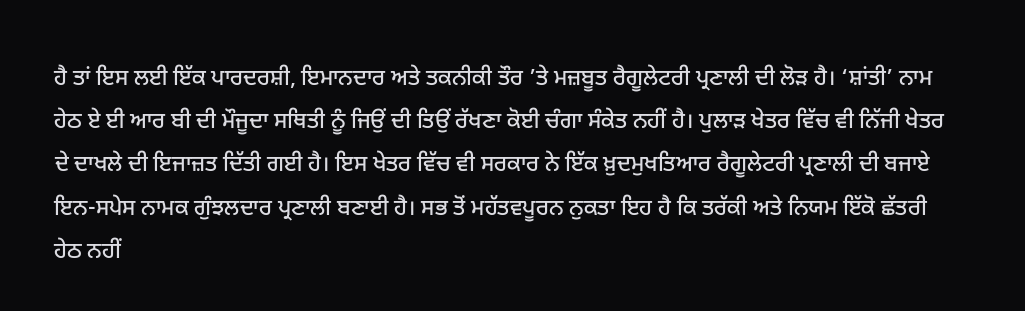ਹੈ ਤਾਂ ਇਸ ਲਈ ਇੱਕ ਪਾਰਦਰਸ਼ੀ, ਇਮਾਨਦਾਰ ਅਤੇ ਤਕਨੀਕੀ ਤੌਰ ’ਤੇ ਮਜ਼ਬੂਤ ਰੈਗੂਲੇਟਰੀ ਪ੍ਰਣਾਲੀ ਦੀ ਲੋੜ ਹੈ। ‘ਸ਼ਾਂਤੀ’ ਨਾਮ ਹੇਠ ਏ ਈ ਆਰ ਬੀ ਦੀ ਮੌਜੂਦਾ ਸਥਿਤੀ ਨੂੰ ਜਿਉਂ ਦੀ ਤਿਉਂ ਰੱਖਣਾ ਕੋਈ ਚੰਗਾ ਸੰਕੇਤ ਨਹੀਂ ਹੈ। ਪੁਲਾੜ ਖੇਤਰ ਵਿੱਚ ਵੀ ਨਿੱਜੀ ਖੇਤਰ ਦੇ ਦਾਖਲੇ ਦੀ ਇਜਾਜ਼ਤ ਦਿੱਤੀ ਗਈ ਹੈ। ਇਸ ਖੇਤਰ ਵਿੱਚ ਵੀ ਸਰਕਾਰ ਨੇ ਇੱਕ ਖ਼ੁਦਮੁਖਤਿਆਰ ਰੈਗੂਲੇਟਰੀ ਪ੍ਰਣਾਲੀ ਦੀ ਬਜਾਏ ਇਨ-ਸਪੇਸ ਨਾਮਕ ਗੁੰਝਲਦਾਰ ਪ੍ਰਣਾਲੀ ਬਣਾਈ ਹੈ। ਸਭ ਤੋਂ ਮਹੱਤਵਪੂਰਨ ਨੁਕਤਾ ਇਹ ਹੈ ਕਿ ਤਰੱਕੀ ਅਤੇ ਨਿਯਮ ਇੱਕੋ ਛੱਤਰੀ ਹੇਠ ਨਹੀਂ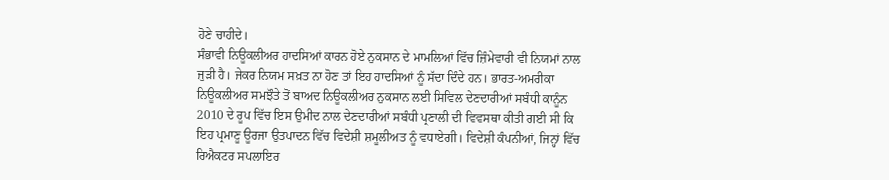ਹੋਣੇ ਚਾਹੀਦੇ।
ਸੰਭਾਵੀ ਨਿਊਕਲੀਅਰ ਹਾਦਸਿਆਂ ਕਾਰਨ ਹੋਏ ਨੁਕਸਾਨ ਦੇ ਮਾਮਲਿਆਂ ਵਿੱਚ ਜ਼ਿੰਮੇਵਾਰੀ ਵੀ ਨਿਯਮਾਂ ਨਾਲ ਜੁੜੀ ਹੈ। ਜੇਕਰ ਨਿਯਮ ਸਖ਼ਤ ਨਾ ਹੋਣ ਤਾਂ ਇਹ ਹਾਦਸਿਆਂ ਨੂੰ ਸੱਦਾ ਦਿੰਦੇ ਹਨ। ਭਾਰਤ-ਅਮਰੀਕਾ ਨਿਊਕਲੀਅਰ ਸਮਝੌਤੇ ਤੋਂ ਬਾਅਦ ਨਿਊਕਲੀਅਰ ਨੁਕਸਾਨ ਲਈ ਸਿਵਿਲ ਦੇਣਦਾਰੀਆਂ ਸਬੰਧੀ ਕਾਨੂੰਨ 2010 ਦੇ ਰੂਪ ਵਿੱਚ ਇਸ ਉਮੀਦ ਨਾਲ ਦੇਣਦਾਰੀਆਂ ਸਬੰਧੀ ਪ੍ਰਣਾਲੀ ਦੀ ਵਿਵਸਥਾ ਕੀਤੀ ਗਈ ਸੀ ਕਿ ਇਹ ਪ੍ਰਮਾਣੂ ਊਰਜਾ ਉਤਪਾਦਨ ਵਿੱਚ ਵਿਦੇਸ਼ੀ ਸ਼ਮੂਲੀਅਤ ਨੂੰ ਵਧਾਏਗੀ। ਵਿਦੇਸ਼ੀ ਕੰਪਨੀਆਂ, ਜਿਨ੍ਹਾਂ ਵਿੱਚ ਰਿਐਕਟਰ ਸਪਲਾਇਰ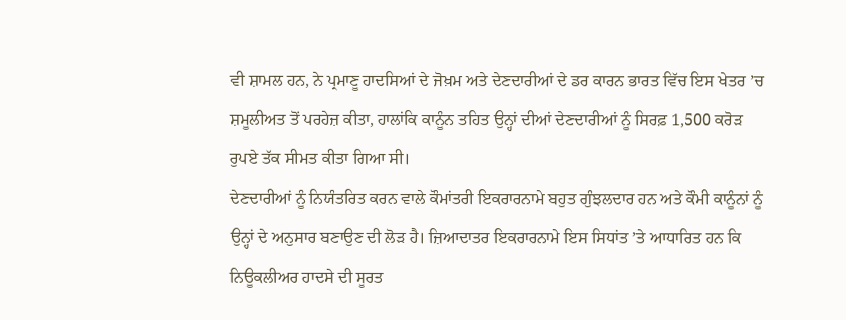ਵੀ ਸ਼ਾਮਲ ਹਨ, ਨੇ ਪ੍ਰਮਾਣੂ ਹਾਦਸਿਆਂ ਦੇ ਜੋਖ਼ਮ ਅਤੇ ਦੇਣਦਾਰੀਆਂ ਦੇ ਡਰ ਕਾਰਨ ਭਾਰਤ ਵਿੱਚ ਇਸ ਖੇਤਰ ’ਚ ਸ਼ਮੂਲੀਅਤ ਤੋਂ ਪਰਹੇਜ਼ ਕੀਤਾ, ਹਾਲਾਂਕਿ ਕਾਨੂੰਨ ਤਹਿਤ ਉਨ੍ਹਾਂ ਦੀਆਂ ਦੇਣਦਾਰੀਆਂ ਨੂੰ ਸਿਰਫ਼ 1,500 ਕਰੋੜ ਰੁਪਏ ਤੱਕ ਸੀਮਤ ਕੀਤਾ ਗਿਆ ਸੀ।
ਦੇਣਦਾਰੀਆਂ ਨੂੰ ਨਿਯੰਤਰਿਤ ਕਰਨ ਵਾਲੇ ਕੌਮਾਂਤਰੀ ਇਕਰਾਰਨਾਮੇ ਬਹੁਤ ਗੁੰਝਲਦਾਰ ਹਨ ਅਤੇ ਕੌਮੀ ਕਾਨੂੰਨਾਂ ਨੂੰ ਉਨ੍ਹਾਂ ਦੇ ਅਨੁਸਾਰ ਬਣਾਉਣ ਦੀ ਲੋੜ ਹੈ। ਜ਼ਿਆਦਾਤਰ ਇਕਰਾਰਨਾਮੇ ਇਸ ਸਿਧਾਂਤ ’ਤੇ ਆਧਾਰਿਤ ਹਨ ਕਿ ਨਿਊਕਲੀਅਰ ਹਾਦਸੇ ਦੀ ਸੂਰਤ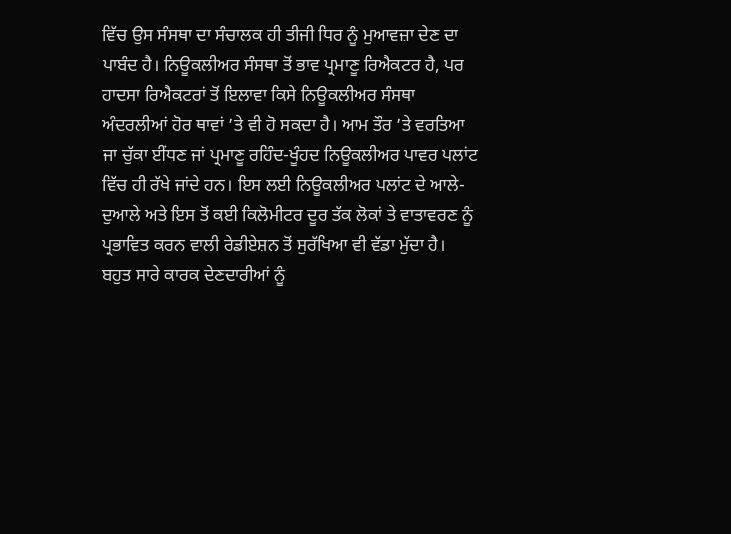ਵਿੱਚ ਉਸ ਸੰਸਥਾ ਦਾ ਸੰਚਾਲਕ ਹੀ ਤੀਜੀ ਧਿਰ ਨੂੰ ਮੁਆਵਜ਼ਾ ਦੇਣ ਦਾ ਪਾਬੰਦ ਹੈ। ਨਿਊਕਲੀਅਰ ਸੰਸਥਾ ਤੋਂ ਭਾਵ ਪ੍ਰਮਾਣੂ ਰਿਐਕਟਰ ਹੈ, ਪਰ ਹਾਦਸਾ ਰਿਐਕਟਰਾਂ ਤੋਂ ਇਲਾਵਾ ਕਿਸੇ ਨਿਊਕਲੀਅਰ ਸੰਸਥਾ ਅੰਦਰਲੀਆਂ ਹੋਰ ਥਾਵਾਂ ’ਤੇ ਵੀ ਹੋ ਸਕਦਾ ਹੈ। ਆਮ ਤੌਰ ’ਤੇ ਵਰਤਿਆ ਜਾ ਚੁੱਕਾ ਈਂਧਣ ਜਾਂ ਪ੍ਰਮਾਣੂ ਰਹਿੰਦ-ਖੂੰਹਦ ਨਿਊਕਲੀਅਰ ਪਾਵਰ ਪਲਾਂਟ ਵਿੱਚ ਹੀ ਰੱਖੇ ਜਾਂਦੇ ਹਨ। ਇਸ ਲਈ ਨਿਊਕਲੀਅਰ ਪਲਾਂਟ ਦੇ ਆਲੇ-ਦੁਆਲੇ ਅਤੇ ਇਸ ਤੋਂ ਕਈ ਕਿਲੋਮੀਟਰ ਦੂਰ ਤੱਕ ਲੋਕਾਂ ਤੇ ਵਾਤਾਵਰਣ ਨੂੰ ਪ੍ਰਭਾਵਿਤ ਕਰਨ ਵਾਲੀ ਰੇਡੀਏਸ਼ਨ ਤੋਂ ਸੁਰੱਖਿਆ ਵੀ ਵੱਡਾ ਮੁੱਦਾ ਹੈ।
ਬਹੁਤ ਸਾਰੇ ਕਾਰਕ ਦੇਣਦਾਰੀਆਂ ਨੂੰ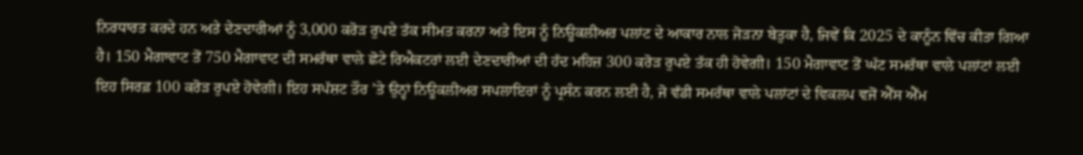ਨਿਰਧਾਰਤ ਕਰਦੇ ਹਨ ਅਤੇ ਦੇਣਦਾਰੀਆਂ ਨੂੰ 3,000 ਕਰੋੜ ਰੁਪਏ ਤੱਕ ਸੀਮਤ ਕਰਨਾ ਅਤੇ ਇਸ ਨੂੰ ਨਿਊਕਲੀਅਰ ਪਲਾਂਟ ਦੇ ਆਕਾਰ ਨਾਲ ਜੋੜਨਾ ਬੇਤੁਕਾ ਹੈ, ਜਿਵੇਂ ਕਿ 2025 ਦੇ ਕਾਨੂੰਨ ਵਿੱਚ ਕੀਤਾ ਗਿਆ ਹੈ। 150 ਮੈਗਾਵਾਟ ਤੋਂ 750 ਮੈਗਾਵਾਟ ਦੀ ਸਮਰੱਥਾ ਵਾਲੇ ਛੋਟੇ ਰਿਐਕਟਰਾਂ ਲਈ ਦੇਣਦਾਰੀਆਂ ਦੀ ਹੱਦ ਮਹਿਜ਼ 300 ਕਰੋੜ ਰੁਪਏ ਤੱਕ ਹੀ ਹੋਵੇਗੀ। 150 ਮੈਗਾਵਾਟ ਤੋਂ ਘੱਟ ਸਮਰੱਥਾ ਵਾਲੇ ਪਲਾਂਟਾਂ ਲਈ ਇਹ ਸਿਰਫ਼ 100 ਕਰੋੜ ਰੁਪਏ ਹੋਵੇਗੀ। ਇਹ ਸਪੱਸ਼ਟ ਤੌਰ ’ਤੇ ਉਨ੍ਹਾਂ ਨਿਊਕਲੀਅਰ ਸਪਲਾਇਰਾਂ ਨੂੰ ਪ੍ਰਸੰਨ ਕਰਨ ਲਈ ਹੈ, ਜੋ ਵੱਡੀ ਸਮਰੱਥਾ ਵਾਲੇ ਪਲਾਂਟਾਂ ਦੇ ਵਿਕਲਪ ਵਜੋਂ ਐੱਸ ਐੱਮ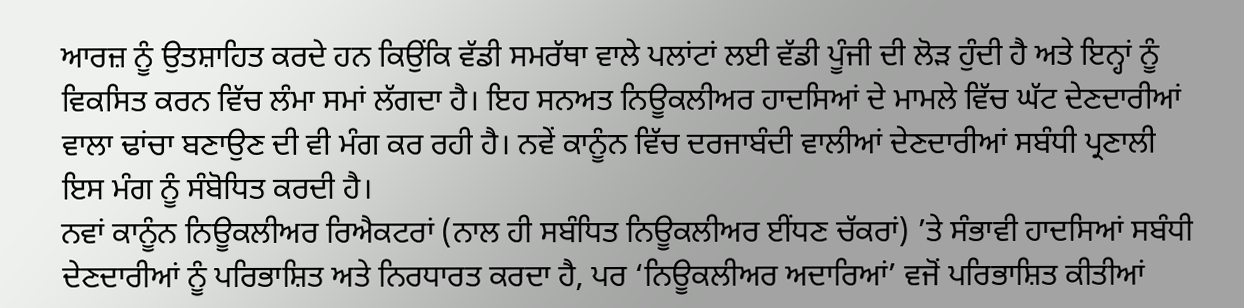ਆਰਜ਼ ਨੂੰ ਉਤਸ਼ਾਹਿਤ ਕਰਦੇ ਹਨ ਕਿਉਂਕਿ ਵੱਡੀ ਸਮਰੱਥਾ ਵਾਲੇ ਪਲਾਂਟਾਂ ਲਈ ਵੱਡੀ ਪੂੰਜੀ ਦੀ ਲੋੜ ਹੁੰਦੀ ਹੈ ਅਤੇ ਇਨ੍ਹਾਂ ਨੂੰ ਵਿਕਸਿਤ ਕਰਨ ਵਿੱਚ ਲੰਮਾ ਸਮਾਂ ਲੱਗਦਾ ਹੈ। ਇਹ ਸਨਅਤ ਨਿਊਕਲੀਅਰ ਹਾਦਸਿਆਂ ਦੇ ਮਾਮਲੇ ਵਿੱਚ ਘੱਟ ਦੇਣਦਾਰੀਆਂ ਵਾਲਾ ਢਾਂਚਾ ਬਣਾਉਣ ਦੀ ਵੀ ਮੰਗ ਕਰ ਰਹੀ ਹੈ। ਨਵੇਂ ਕਾਨੂੰਨ ਵਿੱਚ ਦਰਜਾਬੰਦੀ ਵਾਲੀਆਂ ਦੇਣਦਾਰੀਆਂ ਸਬੰਧੀ ਪ੍ਰਣਾਲੀ ਇਸ ਮੰਗ ਨੂੰ ਸੰਬੋਧਿਤ ਕਰਦੀ ਹੈ।
ਨਵਾਂ ਕਾਨੂੰਨ ਨਿਊਕਲੀਅਰ ਰਿਐਕਟਰਾਂ (ਨਾਲ ਹੀ ਸਬੰਧਿਤ ਨਿਊਕਲੀਅਰ ਈਂਧਣ ਚੱਕਰਾਂ) ’ਤੇ ਸੰਭਾਵੀ ਹਾਦਸਿਆਂ ਸਬੰਧੀ ਦੇਣਦਾਰੀਆਂ ਨੂੰ ਪਰਿਭਾਸ਼ਿਤ ਅਤੇ ਨਿਰਧਾਰਤ ਕਰਦਾ ਹੈ, ਪਰ ‘ਨਿਊਕਲੀਅਰ ਅਦਾਰਿਆਂ’ ਵਜੋਂ ਪਰਿਭਾਸ਼ਿਤ ਕੀਤੀਆਂ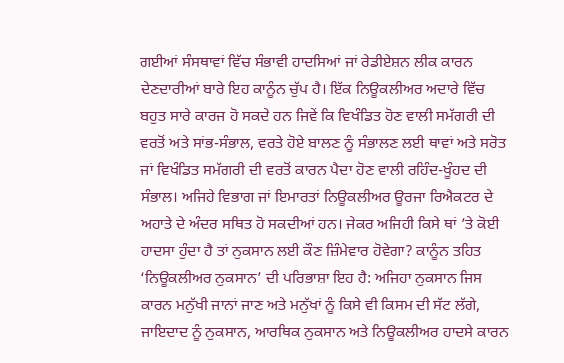ਗਈਆਂ ਸੰਸਥਾਵਾਂ ਵਿੱਚ ਸੰਭਾਵੀ ਹਾਦਸਿਆਂ ਜਾਂ ਰੇਡੀਏਸ਼ਨ ਲੀਕ ਕਾਰਨ ਦੇਣਦਾਰੀਆਂ ਬਾਰੇ ਇਹ ਕਾਨੂੰਨ ਚੁੱਪ ਹੈ। ਇੱਕ ਨਿਊਕਲੀਅਰ ਅਦਾਰੇ ਵਿੱਚ ਬਹੁਤ ਸਾਰੇ ਕਾਰਜ ਹੋ ਸਕਦੇ ਹਨ ਜਿਵੇਂ ਕਿ ਵਿਖੰਡਿਤ ਹੋਣ ਵਾਲੀ ਸਮੱਗਰੀ ਦੀ ਵਰਤੋਂ ਅਤੇ ਸਾਂਭ-ਸੰਭਾਲ, ਵਰਤੇ ਹੋਏ ਬਾਲਣ ਨੂੰ ਸੰਭਾਲਣ ਲਈ ਥਾਵਾਂ ਅਤੇ ਸਰੋਤ ਜਾਂ ਵਿਖੰਡਿਤ ਸਮੱਗਰੀ ਦੀ ਵਰਤੋਂ ਕਾਰਨ ਪੈਦਾ ਹੋਣ ਵਾਲੀ ਰਹਿੰਦ-ਖੂੰਹਦ ਦੀ ਸੰਭਾਲ। ਅਜਿਹੇ ਵਿਭਾਗ ਜਾਂ ਇਮਾਰਤਾਂ ਨਿਊਕਲੀਅਰ ਊਰਜਾ ਰਿਐਕਟਰ ਦੇ ਅਹਾਤੇ ਦੇ ਅੰਦਰ ਸਥਿਤ ਹੋ ਸਕਦੀਆਂ ਹਨ। ਜੇਕਰ ਅਜਿਹੀ ਕਿਸੇ ਥਾਂ ’ਤੇ ਕੋਈ ਹਾਦਸਾ ਹੁੰਦਾ ਹੈ ਤਾਂ ਨੁਕਸਾਨ ਲਈ ਕੌਣ ਜ਼ਿੰਮੇਵਾਰ ਹੋਵੇਗਾ? ਕਾਨੂੰਨ ਤਹਿਤ ‘ਨਿਊਕਲੀਅਰ ਨੁਕਸਾਨ’ ਦੀ ਪਰਿਭਾਸ਼ਾ ਇਹ ਹੈ: ਅਜਿਹਾ ਨੁਕਸਾਨ ਜਿਸ ਕਾਰਨ ਮਨੁੱਖੀ ਜਾਨਾਂ ਜਾਣ ਅਤੇ ਮਨੁੱਖਾਂ ਨੂੰ ਕਿਸੇ ਵੀ ਕਿਸਮ ਦੀ ਸੱਟ ਲੱਗੇ, ਜਾਇਦਾਦ ਨੂੰ ਨੁਕਸਾਨ, ਆਰਥਿਕ ਨੁਕਸਾਨ ਅਤੇ ਨਿਊਕਲੀਅਰ ਹਾਦਸੇ ਕਾਰਨ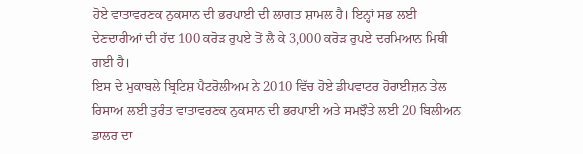ਹੋਏ ਵਾਤਾਵਰਣਕ ਨੁਕਸਾਨ ਦੀ ਭਰਪਾਈ ਦੀ ਲਾਗਤ ਸ਼ਾਮਲ ਹੈ। ਇਨ੍ਹਾਂ ਸਭ ਲਈ ਦੇਣਦਾਰੀਆਂ ਦੀ ਹੱਦ 100 ਕਰੋੜ ਰੁਪਏ ਤੋਂ ਲੈ ਕੇ 3,000 ਕਰੋੜ ਰੁਪਏ ਦਰਮਿਆਨ ਮਿਥੀ ਗਈ ਹੈ।
ਇਸ ਦੇ ਮੁਕਾਬਲੇ ਬ੍ਰਿਟਿਸ਼ ਪੈਟਰੋਲੀਅਮ ਨੇ 2010 ਵਿੱਚ ਹੋਏ ਡੀਪਵਾਟਰ ਹੋਰਾਈਜ਼ਨ ਤੇਲ ਰਿਸਾਅ ਲਈ ਤੁਰੰਤ ਵਾਤਾਵਰਣਕ ਨੁਕਸਾਨ ਦੀ ਭਰਪਾਈ ਅਤੇ ਸਮਝੌਤੇ ਲਈ 20 ਬਿਲੀਅਨ ਡਾਲਰ ਦਾ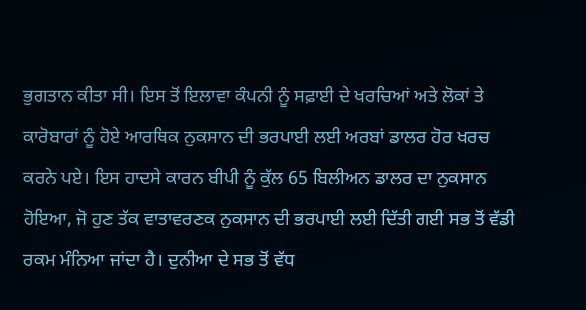ਭੁਗਤਾਨ ਕੀਤਾ ਸੀ। ਇਸ ਤੋਂ ਇਲਾਵਾ ਕੰਪਨੀ ਨੂੰ ਸਫ਼ਾਈ ਦੇ ਖਰਚਿਆਂ ਅਤੇ ਲੋਕਾਂ ਤੇ ਕਾਰੋਬਾਰਾਂ ਨੂੰ ਹੋਏ ਆਰਥਿਕ ਨੁਕਸਾਨ ਦੀ ਭਰਪਾਈ ਲਈ ਅਰਬਾਂ ਡਾਲਰ ਹੋਰ ਖਰਚ ਕਰਨੇ ਪਏ। ਇਸ ਹਾਦਸੇ ਕਾਰਨ ਬੀਪੀ ਨੂੰ ਕੁੱਲ 65 ਬਿਲੀਅਨ ਡਾਲਰ ਦਾ ਨੁਕਸਾਨ ਹੋਇਆ, ਜੋ ਹੁਣ ਤੱਕ ਵਾਤਾਵਰਣਕ ਨੁਕਸਾਨ ਦੀ ਭਰਪਾਈ ਲਈ ਦਿੱਤੀ ਗਈ ਸਭ ਤੋਂ ਵੱਡੀ ਰਕਮ ਮੰਨਿਆ ਜਾਂਦਾ ਹੈ। ਦੁਨੀਆ ਦੇ ਸਭ ਤੋਂ ਵੱਧ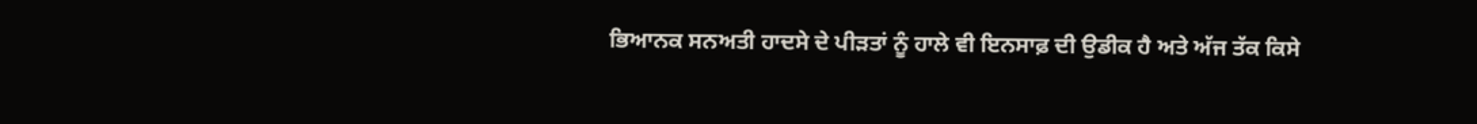ਭਿਆਨਕ ਸਨਅਤੀ ਹਾਦਸੇ ਦੇ ਪੀੜਤਾਂ ਨੂੰ ਹਾਲੇ ਵੀ ਇਨਸਾਫ਼ ਦੀ ਉਡੀਕ ਹੈ ਅਤੇ ਅੱਜ ਤੱਕ ਕਿਸੇ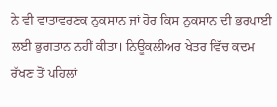ਨੇ ਵੀ ਵਾਤਾਵਰਣਕ ਨੁਕਸਾਨ ਜਾਂ ਹੋਰ ਕਿਸ ਨੁਕਸਾਨ ਦੀ ਭਰਪਾਈ ਲਈ ਭੁਗਤਾਨ ਨਹੀਂ ਕੀਤਾ। ਨਿਊਕਲੀਅਰ ਖੇਤਰ ਵਿੱਚ ਕਦਮ ਰੱਖਣ ਤੋਂ ਪਹਿਲਾਂ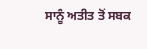ਸਾਨੂੰ ਅਤੀਤ ਤੋਂ ਸਬਕ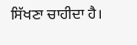ਸਿੱਖਣਾ ਚਾਹੀਦਾ ਹੈ।